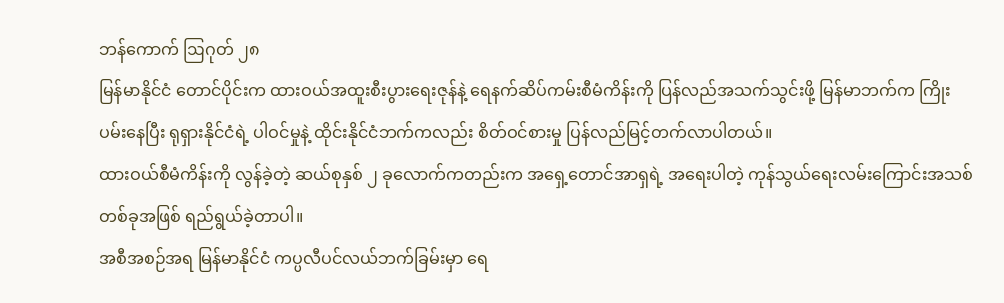ဘန်ကောက် ဩဂုတ် ၂၈
မြန်မာနိုင်ငံ တောင်ပိုင်းက ထားဝယ်အထူးစီးပွားရေးဇုန်နဲ့ ရေနက်ဆိပ်ကမ်းစီမံကိန်းကို ပြန်လည်အသက်သွင်းဖို့ မြန်မာဘက်က ကြိုးပမ်းနေပြီး ရုရှားနိုင်ငံရဲ့ ပါဝင်မှုနဲ့ ထိုင်းနိုင်ငံဘက်ကလည်း စိတ်ဝင်စားမှု ပြန်လည်မြင့်တက်လာပါတယ်။
ထားဝယ်စီမံကိန်းကို လွန်ခဲ့တဲ့ ဆယ်စုနှစ် ၂ ခုလောက်ကတည်းက အရှေ့တောင်အာရှရဲ့ အရေးပါတဲ့ ကုန်သွယ်ရေးလမ်းကြောင်းအသစ်တစ်ခုအဖြစ် ရည်ရွယ်ခဲ့တာပါ။
အစီအစဉ်အရ မြန်မာနိုင်ငံ ကပ္ပလီပင်လယ်ဘက်ခြမ်းမှာ ရေ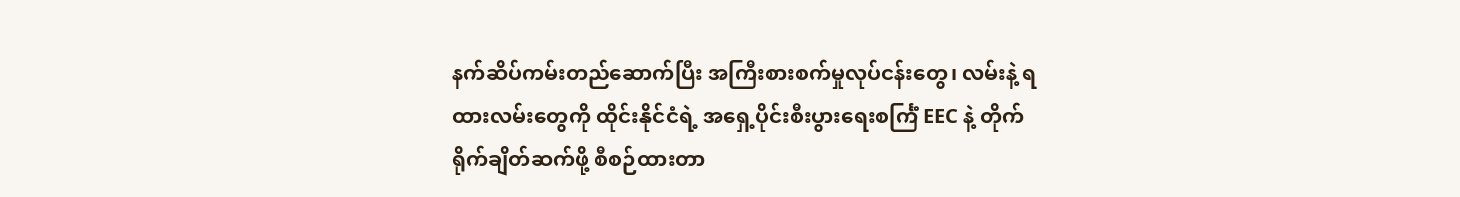နက်ဆိပ်ကမ်းတည်ဆောက်ပြီး အကြီးစားစက်မှုလုပ်ငန်းတွေ၊ လမ်းနဲ့ ရထားလမ်းတွေကို ထိုင်းနိုင်ငံရဲ့ အရှေ့ပိုင်းစီးပွားရေးစင်္ကြံ EEC နဲ့ တိုက်ရိုက်ချိတ်ဆက်ဖို့ စီစဉ်ထားတာ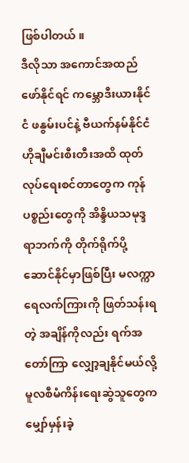ဖြစ်ပါတယ်။
ဒီလိုသာ အကောင်အထည်ဖော်နိုင်ရင် ကမ္ဘောဒီးယားနိုင်ငံ ဖနွမ်းပင်နဲ့ ဗီယက်နမ်နိုင်ငံ ဟိုချီမင်းစီးတီးအထိ ထုတ်လုပ်ရေးစင်တာတွေက ကုန်ပစ္စည်းတွေကို အိန္ဒိယသမုဒ္ဒရာဘက်ကို တိုက်ရိုက်ပို့ဆောင်နိုင်မှာဖြစ်ပြီး မလက္ကာရေလက်ကြားကို ဖြတ်သန်းရတဲ့ အချိန်ကိုလည်း ရက်အတော်ကြာ လျှော့ချနိုင်မယ်လို့ မူလစီမံကိန်းရေးဆွဲသူတွေက မျှော်မှန်းခဲ့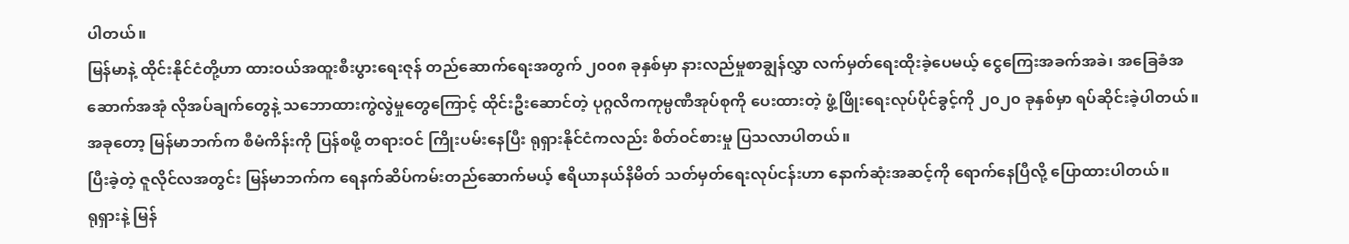ပါတယ်။
မြန်မာနဲ့ ထိုင်းနိုင်ငံတို့ဟာ ထားဝယ်အထူးစီးပွားရေးဇုန် တည်ဆောက်ရေးအတွက် ၂၀၀၈ ခုနှစ်မှာ နားလည်မှုစာချွန်လွှာ လက်မှတ်ရေးထိုးခဲ့ပေမယ့် ငွေကြေးအခက်အခဲ၊ အခြေခံအဆောက်အအုံ လိုအပ်ချက်တွေနဲ့ သဘောထားကွဲလွဲမှုတွေကြောင့် ထိုင်းဦးဆောင်တဲ့ ပုဂ္ဂလိကကုမ္ပဏီအုပ်စုကို ပေးထားတဲ့ ဖွံ့ဖြိုးရေးလုပ်ပိုင်ခွင့်ကို ၂၀၂၀ ခုနှစ်မှာ ရပ်ဆိုင်းခဲ့ပါတယ်။
အခုတော့ မြန်မာဘက်က စီမံကိန်းကို ပြန်စဖို့ တရားဝင် ကြိုးပမ်းနေပြီး ရုရှားနိုင်ငံကလည်း စိတ်ဝင်စားမှု ပြသလာပါတယ်။
ပြီးခဲ့တဲ့ ဇူလိုင်လအတွင်း မြန်မာဘက်က ရေနက်ဆိပ်ကမ်းတည်ဆောက်မယ့် ဧရိယာနယ်နိမိတ် သတ်မှတ်ရေးလုပ်ငန်းဟာ နောက်ဆုံးအဆင့်ကို ရောက်နေပြီလို့ ပြောထားပါတယ်။
ရုရှားနဲ့ မြန်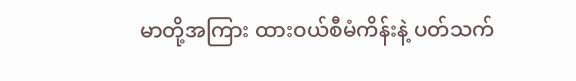မာတို့အကြား ထားဝယ်စီမံကိန်းနဲ့ ပတ်သက်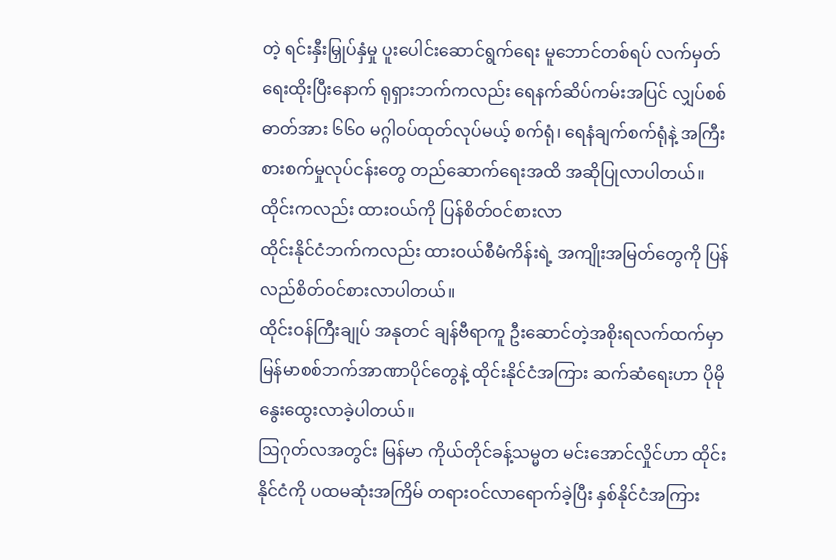တဲ့ ရင်းနှီးမြှုပ်နှံမှု ပူးပေါင်းဆောင်ရွက်ရေး မူဘောင်တစ်ရပ် လက်မှတ်ရေးထိုးပြီးနောက် ရုရှားဘက်ကလည်း ရေနက်ဆိပ်ကမ်းအပြင် လျှပ်စစ်ဓာတ်အား ၆၆၀ မဂ္ဂါဝပ်ထုတ်လုပ်မယ့် စက်ရုံ၊ ရေနံချက်စက်ရုံနဲ့ အကြီးစားစက်မှုလုပ်ငန်းတွေ တည်ဆောက်ရေးအထိ အဆိုပြုလာပါတယ်။
ထိုင်းကလည်း ထားဝယ်ကို ပြန်စိတ်ဝင်စားလာ
ထိုင်းနိုင်ငံဘက်ကလည်း ထားဝယ်စီမံကိန်းရဲ့ အကျိုးအမြတ်တွေကို ပြန်လည်စိတ်ဝင်စားလာပါတယ်။
ထိုင်းဝန်ကြီးချုပ် အနုတင် ချန်ဗီရာကူ ဦးဆောင်တဲ့အစိုးရလက်ထက်မှာ မြန်မာစစ်ဘက်အာဏာပိုင်တွေနဲ့ ထိုင်းနိုင်ငံအကြား ဆက်ဆံရေးဟာ ပိုမိုနွေးထွေးလာခဲ့ပါတယ်။
ဩဂုတ်လအတွင်း မြန်မာ ကိုယ်တိုင်ခန့်သမ္မတ မင်းအောင်လှိုင်ဟာ ထိုင်းနိုင်ငံကို ပထမဆုံးအကြိမ် တရားဝင်လာရောက်ခဲ့ပြီး နှစ်နိုင်ငံအကြား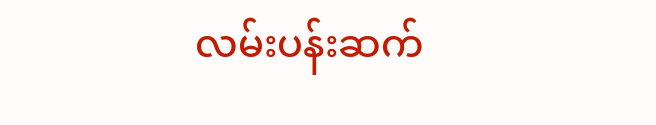လမ်းပန်းဆက်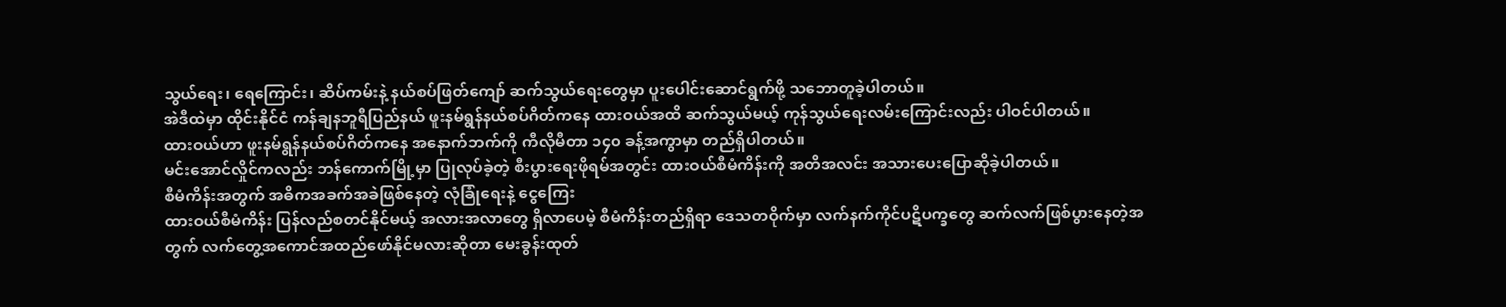သွယ်ရေး၊ ရေကြောင်း၊ ဆိပ်ကမ်းနဲ့ နယ်စပ်ဖြတ်ကျော် ဆက်သွယ်ရေးတွေမှာ ပူးပေါင်းဆောင်ရွက်ဖို့ သဘောတူခဲ့ပါတယ်။
အဲဒီထဲမှာ ထိုင်းနိုင်ငံ ကန်ချနဘူရီပြည်နယ် ဖူးနမ်ရွန်နယ်စပ်ဂိတ်ကနေ ထားဝယ်အထိ ဆက်သွယ်မယ့် ကုန်သွယ်ရေးလမ်းကြောင်းလည်း ပါဝင်ပါတယ်။
ထားဝယ်ဟာ ဖူးနမ်ရွန်နယ်စပ်ဂိတ်ကနေ အနောက်ဘက်ကို ကီလိုမီတာ ၁၄၀ ခန့်အကွာမှာ တည်ရှိပါတယ်။
မင်းအောင်လှိုင်ကလည်း ဘန်ကောက်မြို့မှာ ပြုလုပ်ခဲ့တဲ့ စီးပွားရေးဖိုရမ်အတွင်း ထားဝယ်စီမံကိန်းကို အတိအလင်း အသားပေးပြောဆိုခဲ့ပါတယ်။
စီမံကိန်းအတွက် အဓိကအခက်အခဲဖြစ်နေတဲ့ လုံခြုံရေးနဲ့ ငွေကြေး
ထားဝယ်စီမံကိန်း ပြန်လည်စတင်နိုင်မယ့် အလားအလာတွေ ရှိလာပေမဲ့ စီမံကိန်းတည်ရှိရာ ဒေသတဝိုက်မှာ လက်နက်ကိုင်ပဋိပက္ခတွေ ဆက်လက်ဖြစ်ပွားနေတဲ့အတွက် လက်တွေ့အကောင်အထည်ဖော်နိုင်မလားဆိုတာ မေးခွန်းထုတ်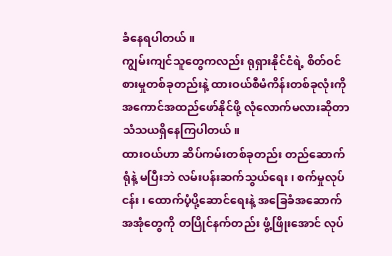ခံနေရပါတယ်။
ကျွမ်းကျင်သူတွေကလည်း ရုရှားနိုင်ငံရဲ့ စိတ်ဝင်စားမှုတစ်ခုတည်းနဲ့ ထားဝယ်စီမံကိန်းတစ်ခုလုံးကို အကောင်အထည်ဖော်နိုင်ဖို့ လုံလောက်မလားဆိုတာ သံသယရှိနေကြပါတယ်။
ထားဝယ်ဟာ ဆိပ်ကမ်းတစ်ခုတည်း တည်ဆောက်ရုံနဲ့ မပြီးဘဲ လမ်းပန်းဆက်သွယ်ရေး၊ စက်မှုလုပ်ငန်း၊ ထောက်ပံ့ပို့ဆောင်ရေးနဲ့ အခြေခံအဆောက်အအုံတွေကို တပြိုင်နက်တည်း ဖွံ့ဖြိုးအောင် လုပ်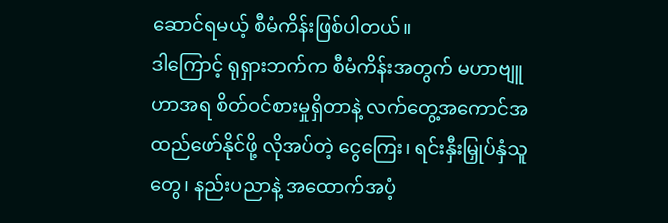ဆောင်ရမယ့် စီမံကိန်းဖြစ်ပါတယ်။
ဒါကြောင့် ရုရှားဘက်က စီမံကိန်းအတွက် မဟာဗျူဟာအရ စိတ်ဝင်စားမှုရှိတာနဲ့ လက်တွေ့အကောင်အထည်ဖော်နိုင်ဖို့ လိုအပ်တဲ့ ငွေကြေး၊ ရင်းနှီးမြှုပ်နှံသူတွေ၊ နည်းပညာနဲ့ အထောက်အပံ့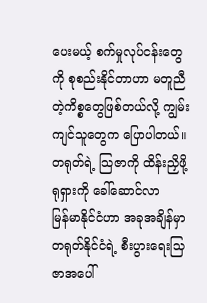ပေးမယ့် စက်မှုလုပ်ငန်းတွေကို စုစည်းနိုင်တာဟာ မတူညီတဲ့ကိစ္စတွေဖြစ်တယ်လို့ ကျွမ်းကျင်သူတွေက ပြောပါတယ်။
တရုတ်ရဲ့ သြဇာကို ထိန်းညှိဖို့ ရုရှားကို ခေါ်ဆောင်လာ
မြန်မာနိုင်ငံဟာ အခုအချိန်မှာ တရုတ်နိုင်ငံရဲ့ စီးပွားရေးသြဇာအပေါ်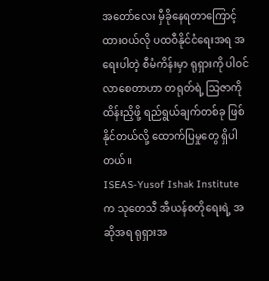အတော်လေး မှီခိုနေရတာကြောင့် ထားဝယ်လို ပထဝီနိုင်ငံရေးအရ အရေးပါတဲ့ စီမံကိန်းမှာ ရုရှားကို ပါဝင်လာစေတာဟာ တရုတ်ရဲ့ သြဇာကို ထိန်းညှိဖို့ ရည်ရွယ်ချက်တစ်ခု ဖြစ်နိုင်တယ်လို့ ထောက်ပြမှုတွေ ရှိပါတယ်။
ISEAS-Yusof Ishak Institute က သုတေသီ အီယန်စတိုရေးရဲ့ အဆိုအရ ရုရှားအ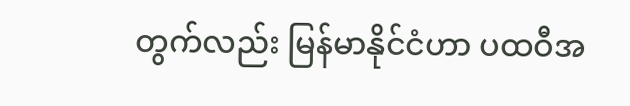တွက်လည်း မြန်မာနိုင်ငံဟာ ပထဝီအ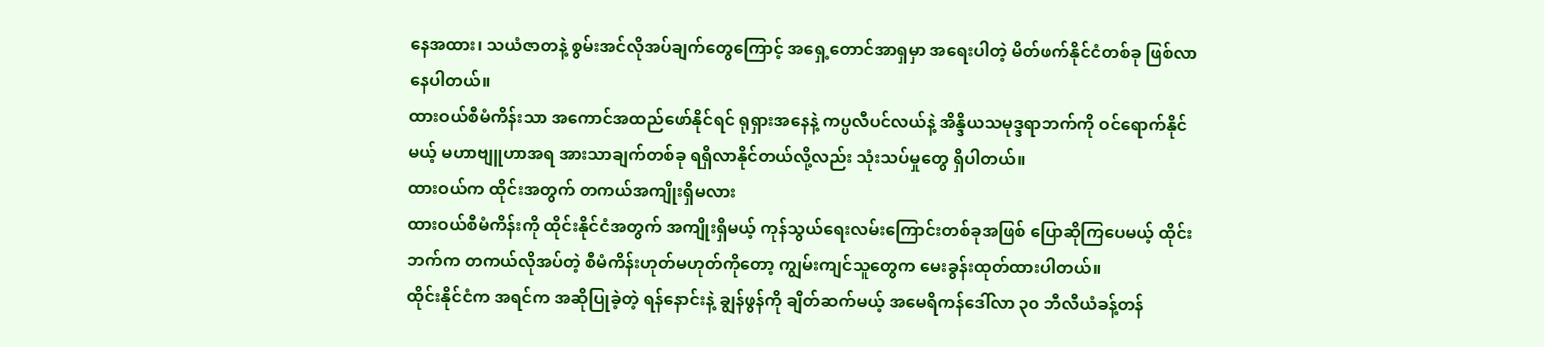နေအထား၊ သယံဇာတနဲ့ စွမ်းအင်လိုအပ်ချက်တွေကြောင့် အရှေ့တောင်အာရှမှာ အရေးပါတဲ့ မိတ်ဖက်နိုင်ငံတစ်ခု ဖြစ်လာနေပါတယ်။
ထားဝယ်စီမံကိန်းသာ အကောင်အထည်ဖော်နိုင်ရင် ရုရှားအနေနဲ့ ကပ္ပလီပင်လယ်နဲ့ အိန္ဒိယသမုဒ္ဒရာဘက်ကို ဝင်ရောက်နိုင်မယ့် မဟာဗျူဟာအရ အားသာချက်တစ်ခု ရရှိလာနိုင်တယ်လို့လည်း သုံးသပ်မှုတွေ ရှိပါတယ်။
ထားဝယ်က ထိုင်းအတွက် တကယ်အကျိုးရှိမလား
ထားဝယ်စီမံကိန်းကို ထိုင်းနိုင်ငံအတွက် အကျိုးရှိမယ့် ကုန်သွယ်ရေးလမ်းကြောင်းတစ်ခုအဖြစ် ပြောဆိုကြပေမယ့် ထိုင်းဘက်က တကယ်လိုအပ်တဲ့ စီမံကိန်းဟုတ်မဟုတ်ကိုတော့ ကျွမ်းကျင်သူတွေက မေးခွန်းထုတ်ထားပါတယ်။
ထိုင်းနိုင်ငံက အရင်က အဆိုပြုခဲ့တဲ့ ရန်နောင်းနဲ့ ချွန်ဖွန်ကို ချိတ်ဆက်မယ့် အမေရိကန်ဒေါ်လာ ၃၀ ဘီလီယံခန့်တန်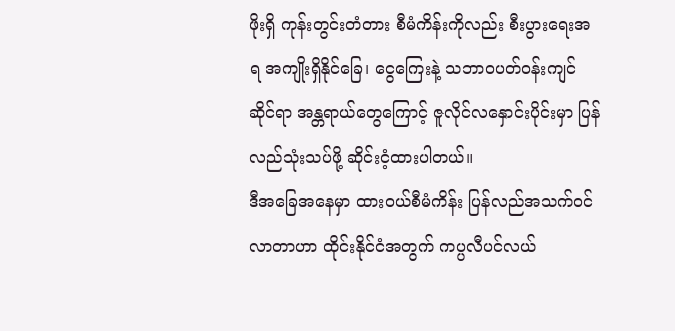ဖိုးရှိ ကုန်းတွင်းတံတား စီမံကိန်းကိုလည်း စီးပွားရေးအရ အကျိုးရှိနိုင်ခြေ၊ ငွေကြေးနဲ့ သဘာဝပတ်ဝန်းကျင်ဆိုင်ရာ အန္တရာယ်တွေကြောင့် ဇူလိုင်လနှောင်းပိုင်းမှာ ပြန်လည်သုံးသပ်ဖို့ ဆိုင်းငံ့ထားပါတယ်။
ဒီအခြေအနေမှာ ထားဝယ်စီမံကိန်း ပြန်လည်အသက်ဝင်လာတာဟာ ထိုင်းနိုင်ငံအတွက် ကပ္ပလီပင်လယ်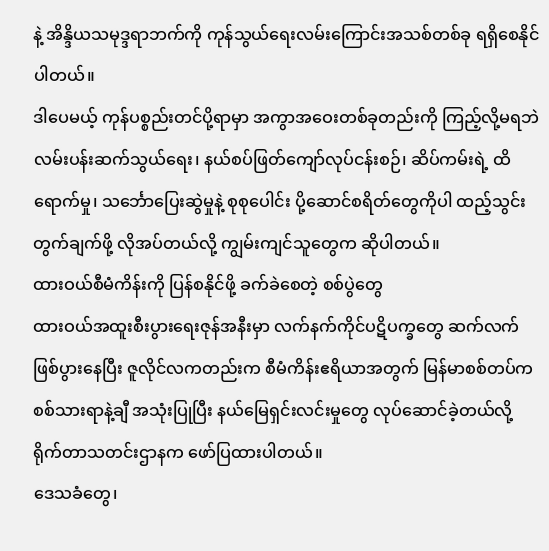နဲ့ အိန္ဒိယသမုဒ္ဒရာဘက်ကို ကုန်သွယ်ရေးလမ်းကြောင်းအသစ်တစ်ခု ရရှိစေနိုင်ပါတယ်။
ဒါပေမယ့် ကုန်ပစ္စည်းတင်ပို့ရာမှာ အကွာအဝေးတစ်ခုတည်းကို ကြည့်လို့မရဘဲ လမ်းပန်းဆက်သွယ်ရေး၊ နယ်စပ်ဖြတ်ကျော်လုပ်ငန်းစဉ်၊ ဆိပ်ကမ်းရဲ့ ထိရောက်မှု၊ သင်္ဘောပြေးဆွဲမှုနဲ့ စုစုပေါင်း ပို့ဆောင်စရိတ်တွေကိုပါ ထည့်သွင်းတွက်ချက်ဖို့ လိုအပ်တယ်လို့ ကျွမ်းကျင်သူတွေက ဆိုပါတယ်။
ထားဝယ်စီမံကိန်းကို ပြန်စနိုင်ဖို့ ခက်ခဲစေတဲ့ စစ်ပွဲတွေ
ထားဝယ်အထူးစီးပွားရေးဇုန်အနီးမှာ လက်နက်ကိုင်ပဋိပက္ခတွေ ဆက်လက်ဖြစ်ပွားနေပြီး ဇူလိုင်လကတည်းက စီမံကိန်းဧရိယာအတွက် မြန်မာစစ်တပ်က စစ်သားရာနဲ့ချီ အသုံးပြုပြီး နယ်မြေရှင်းလင်းမှုတွေ လုပ်ဆောင်ခဲ့တယ်လို့ ရိုက်တာသတင်းဌာနက ဖော်ပြထားပါတယ်။
ဒေသခံတွေ၊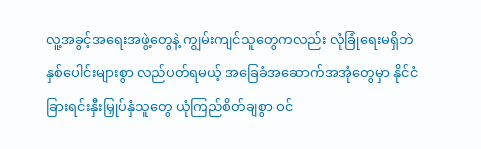လူ့အခွင့်အရေးအဖွဲ့တွေနဲ့ ကျွမ်းကျင်သူတွေကလည်း လုံခြုံရေးမရှိဘဲ နှစ်ပေါင်းများစွာ လည်ပတ်ရမယ့် အခြေခံအဆောက်အအုံတွေမှာ နိုင်ငံခြားရင်းနှီးမြှုပ်နှံသူတွေ ယုံကြည်စိတ်ချစွာ ဝင်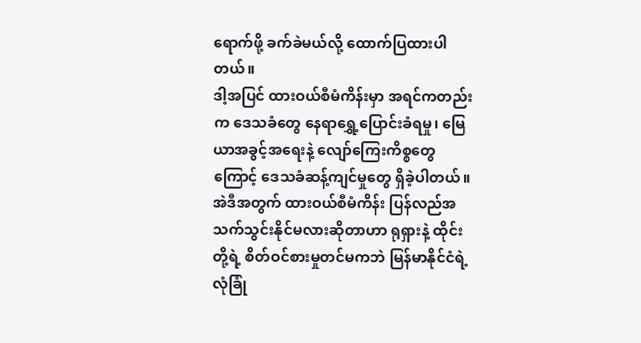ရောက်ဖို့ ခက်ခဲမယ်လို့ ထောက်ပြထားပါတယ်။
ဒါ့အပြင် ထားဝယ်စီမံကိန်းမှာ အရင်ကတည်းက ဒေသခံတွေ နေရာရွှေ့ပြောင်းခံရမှု၊ မြေယာအခွင့်အရေးနဲ့ လျော်ကြေးကိစ္စတွေကြောင့် ဒေသခံဆန့်ကျင်မှုတွေ ရှိခဲ့ပါတယ်။
အဲဒီအတွက် ထားဝယ်စီမံကိန်း ပြန်လည်အသက်သွင်းနိုင်မလားဆိုတာဟာ ရုရှားနဲ့ ထိုင်းတို့ရဲ့ စိတ်ဝင်စားမှုတင်မကဘဲ မြန်မာနိုင်ငံရဲ့ လုံခြုံ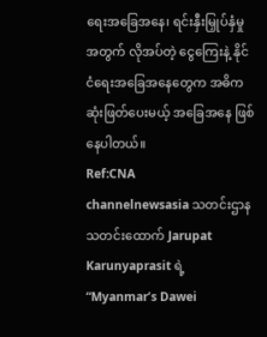ရေးအခြေအနေ၊ ရင်းနှီးမြှုပ်နှံမှုအတွက် လိုအပ်တဲ့ ငွေကြေးနဲ့ နိုင်ငံရေးအခြေအနေတွေက အဓိကဆုံးဖြတ်ပေးမယ့် အခြေအနေ ဖြစ်နေပါတယ်။
Ref:CNA
channelnewsasia သတင်းဌာန သတင်းထောက် Jarupat Karunyaprasit ရဲ့ “Myanmar’s Dawei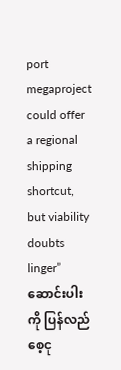port megaproject could offer a regional shipping shortcut, but viability doubts linger” ဆောင်းပါးကို ပြန်လည်စေ့ငု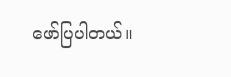ဖော်ပြပါတယ်။